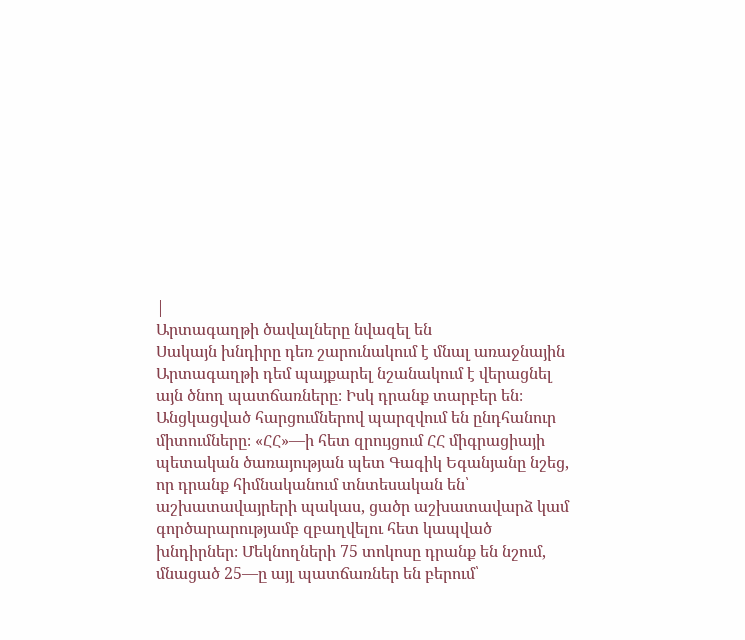|
Արտագաղթի ծավալները նվազել են
Սակայն խնդիրը դեռ շարունակում է մնալ առաջնային
Արտագաղթի դեմ պայքարել նշանակում է վերացնել այն ծնող պատճառները։ Իսկ դրանք տարբեր են։ Անցկացված հարցումներով պարզվում են ընդհանուր միտումները։ «ՀՀ»—ի հետ զրույցում ՀՀ միգրացիայի պետական ծառայության պետ Գագիկ Եգանյանը նշեց, որ դրանք հիմնականում տնտեսական են՝ աշխատավայրերի պակաս, ցածր աշխատավարձ կամ գործարարությամբ զբաղվելու հետ կապված խնդիրներ։ Մեկնողների 75 տոկոսը դրանք են նշում, մնացած 25—ը այլ պատճառներ են բերում՝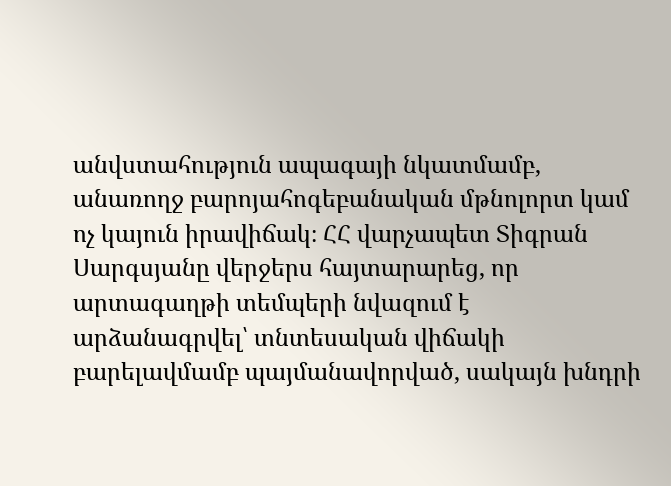անվստահություն ապագայի նկատմամբ, անառողջ բարոյահոգեբանական մթնոլորտ կամ ոչ կայուն իրավիճակ։ ՀՀ վարչապետ Տիգրան Սարգսյանը վերջերս հայտարարեց, որ արտագաղթի տեմպերի նվազում է արձանագրվել՝ տնտեսական վիճակի բարելավմամբ պայմանավորված, սակայն խնդրի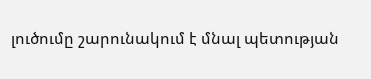լուծումը շարունակում է մնալ պետության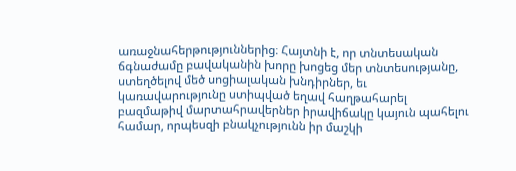առաջնահերթություններից։ Հայտնի է, որ տնտեսական ճգնաժամը բավականին խորը խոցեց մեր տնտեսությանը, ստեղծելով մեծ սոցիալական խնդիրներ, եւ կառավարությունը ստիպված եղավ հաղթահարել բազմաթիվ մարտահրավերներ իրավիճակը կայուն պահելու համար, որպեսզի բնակչությունն իր մաշկի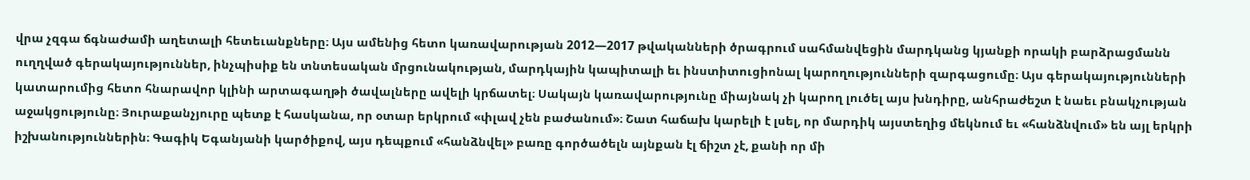վրա չզգա ճգնաժամի աղետալի հետեւանքները։ Այս ամենից հետո կառավարության 2012—2017 թվականների ծրագրում սահմանվեցին մարդկանց կյանքի որակի բարձրացմանն ուղղված գերակայություններ, ինչպիսիք են տնտեսական մրցունակության, մարդկային կապիտալի եւ ինստիտուցիոնալ կարողությունների զարգացումը։ Այս գերակայությունների կատարումից հետո հնարավոր կլինի արտագաղթի ծավալները ավելի կրճատել։ Սակայն կառավարությունը միայնակ չի կարող լուծել այս խնդիրը, անհրաժեշտ է նաեւ բնակչության աջակցությունը։ Յուրաքանչյուրը պետք է հասկանա, որ օտար երկրում «փլավ չեն բաժանում»։ Շատ հաճախ կարելի է լսել, որ մարդիկ այստեղից մեկնում եւ «հանձնվում» են այլ երկրի իշխանություններին։ Գագիկ Եգանյանի կարծիքով, այս դեպքում «հանձնվել» բառը գործածելն այնքան էլ ճիշտ չէ, քանի որ մի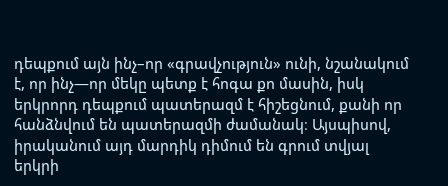դեպքում այն ինչ–որ «գրավչություն» ունի, նշանակում է, որ ինչ—որ մեկը պետք է հոգա քո մասին, իսկ երկրորդ դեպքում պատերազմ է հիշեցնում, քանի որ հանձնվում են պատերազմի ժամանակ։ Այսպիսով, իրականում այդ մարդիկ դիմում են գրում տվյալ երկրի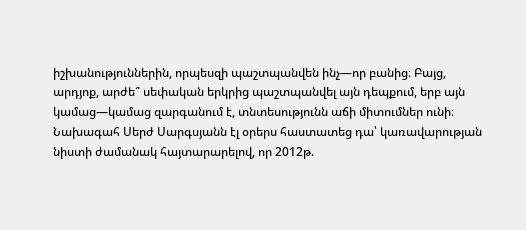իշխանություններին, որպեսզի պաշտպանվեն ինչ—որ բանից։ Բայց, արդյոք, արժե՞ սեփական երկրից պաշտպանվել այն դեպքում, երբ այն կամաց—կամաց զարգանում է, տնտեսությունն աճի միտումներ ունի։ Նախագահ Սերժ Սարգսյանն էլ օրերս հաստատեց դա՝ կառավարության նիստի ժամանակ հայտարարելով, որ 2012թ.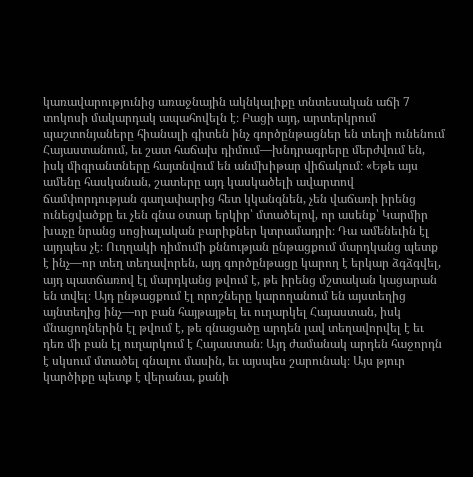կառավարությունից առաջնային ակնկալիքը տնտեսական աճի 7 տոկոսի մակարդակ ապահովելն է։ Բացի այդ, արտերկրում պաշտոնյաները հիանալի գիտեն ինչ գործընթացներ են տեղի ունենում Հայաստանում, եւ շատ հաճախ դիմում—խնդրագրերը մերժվում են, իսկ միգրանտները հայտնվում են անմխիթար վիճակում։ «Եթե այս ամենը հասկանան, շատերը այդ կասկածելի ավարտով ճամփորդության գաղափարից հետ կկանգնեն, չեն վաճառի իրենց ունեցվածքը եւ չեն գնա օտար երկիր՝ մտածելով, որ ասենք՝ Կարմիր խաչը նրանց սոցիալական բարիքներ կտրամադրի։ Դա ամենեւին էլ այդպես չէ։ Ուղղակի դիմումի քննության ընթացքում մարդկանց պետք է ինչ—որ տեղ տեղավորեն, այդ գործընթացը կարող է երկար ձգձգվել, այդ պատճառով էլ մարդկանց թվում է, թե իրենց մշտական կացարան են տվել։ Այդ ընթացքում էլ որոշները կարողանում են այստեղից այնտեղից ինչ—որ բան հայթայթել եւ ուղարկել Հայաստան, իսկ մնացողներին էլ թվում է, թե գնացածը արդեն լավ տեղավորվել է եւ դեռ մի բան էլ ուղարկում է Հայաստան։ Այդ ժամանակ արդեն հաջորդն է սկսում մտածել գնալու մասին, եւ այսպես շարունակ։ Այս թյուր կարծիքը պետք է վերանա, քանի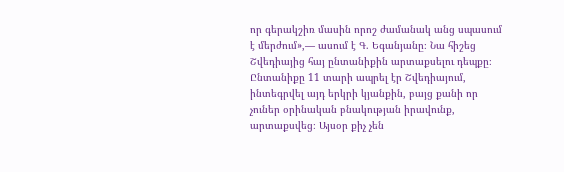որ գերակշիռ մասին որոշ ժամանակ անց սպասում է մերժում»,— ասում է Գ. Եգանյանը։ Նա հիշեց Շվեդիայից հայ ընտանիքին արտաքսելու դեպքը։ Ընտանիքը 11 տարի ապրել էր Շվեդիայում, ինտեգրվել այդ երկրի կյանքին, բայց քանի որ չուներ օրինական բնակության իրավունք, արտաքսվեց։ Այսօր քիչ չեն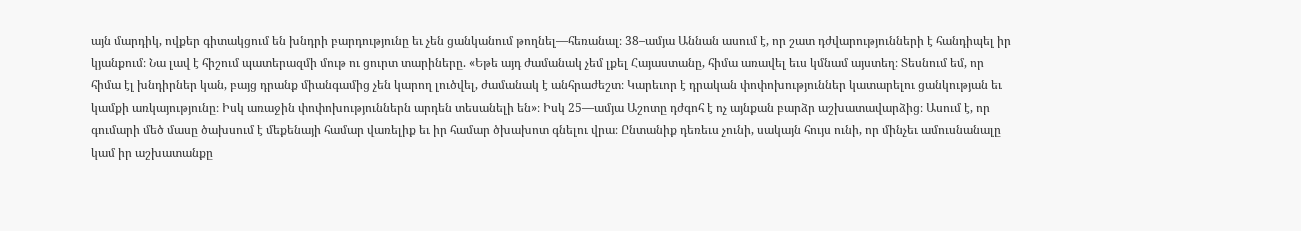այն մարդիկ, ովքեր գիտակցում են խնդրի բարդությունը եւ չեն ցանկանում թողնել—հեռանալ։ 38–ամյա Աննան ասում է, որ շատ դժվարությունների է հանդիպել իր կյանքում։ Նա լավ է հիշում պատերազմի մութ ու ցուրտ տարիները. «Եթե այդ ժամանակ չեմ լքել Հայաստանը, հիմա առավել եւս կմնամ այստեղ։ Տեսնում եմ, որ հիմա էլ խնդիրներ կան, բայց դրանք միանգամից չեն կարող լուծվել, ժամանակ է անհրաժեշտ։ Կարեւոր է դրական փոփոխություններ կատարելու ցանկության եւ կամքի առկայությունը։ Իսկ առաջին փոփոխություններն արդեն տեսանելի են»։ Իսկ 25—ամյա Աշոտը դժգոհ է ոչ այնքան բարձր աշխատավարձից։ Ասում է, որ գումարի մեծ մասը ծախսում է մեքենայի համար վառելիք եւ իր համար ծխախոտ գնելու վրա։ Ընտանիք դեռեւս չունի, սակայն հույս ունի, որ մինչեւ ամուսնանալը կամ իր աշխատանքը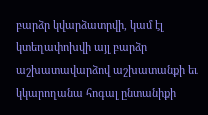բարձր կվարձատրվի, կամ էլ կտեղափոխվի այլ բարձր աշխատավարձով աշխատանքի եւ կկարողանա հոգալ ընտանիքի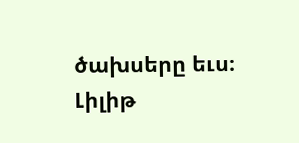ծախսերը եւս։
Լիլիթ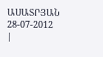ԱՍԱՏՐՅԱՆ 28-07-2012
|